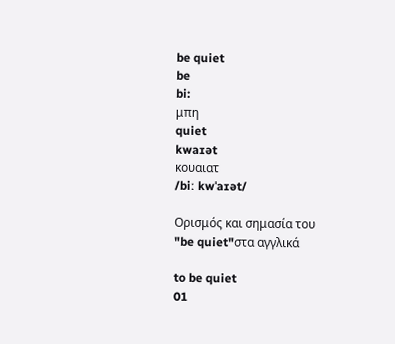be quiet
be
bi:
μπη
quiet
kwaɪət
κουαιατ
/biː kwˈaɪət/

Ορισμός και σημασία του "be quiet"στα αγγλικά

to be quiet
01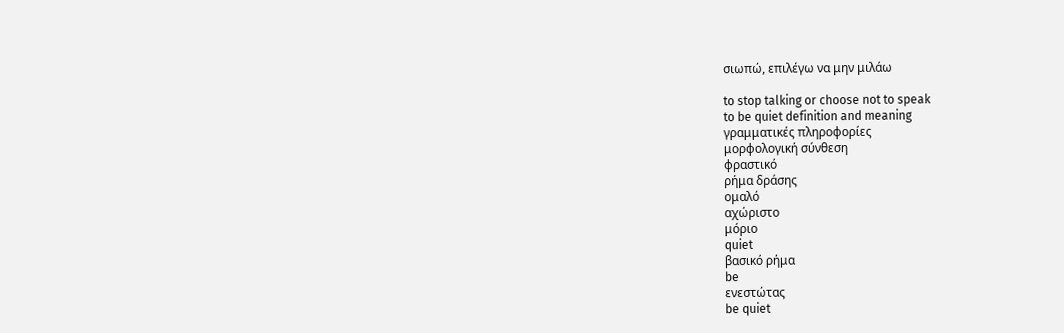σιωπώ, επιλέγω να μην μιλάω

to stop talking or choose not to speak
to be quiet definition and meaning
γραμματικές πληροφορίες
μορφολογική σύνθεση
φραστικό
ρήμα δράσης
ομαλό
αχώριστο
μόριο
quiet
βασικό ρήμα
be
ενεστώτας
be quiet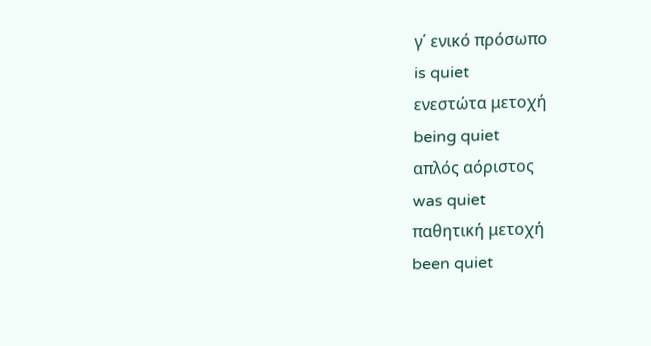γ΄ ενικό πρόσωπο
is quiet
ενεστώτα μετοχή
being quiet
απλός αόριστος
was quiet
παθητική μετοχή
been quiet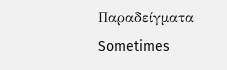Παραδείγματα
Sometimes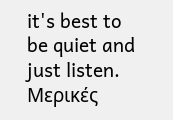it's best to be quiet and just listen.
Μερικές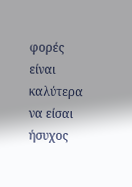φορές είναι καλύτερα να είσαι ήσυχος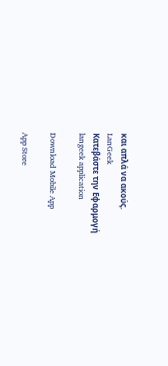και απλά να ακούς.
LanGeek
Κατεβάστε την Εφαρμογή
langeek application

Download Mobile App

App Store